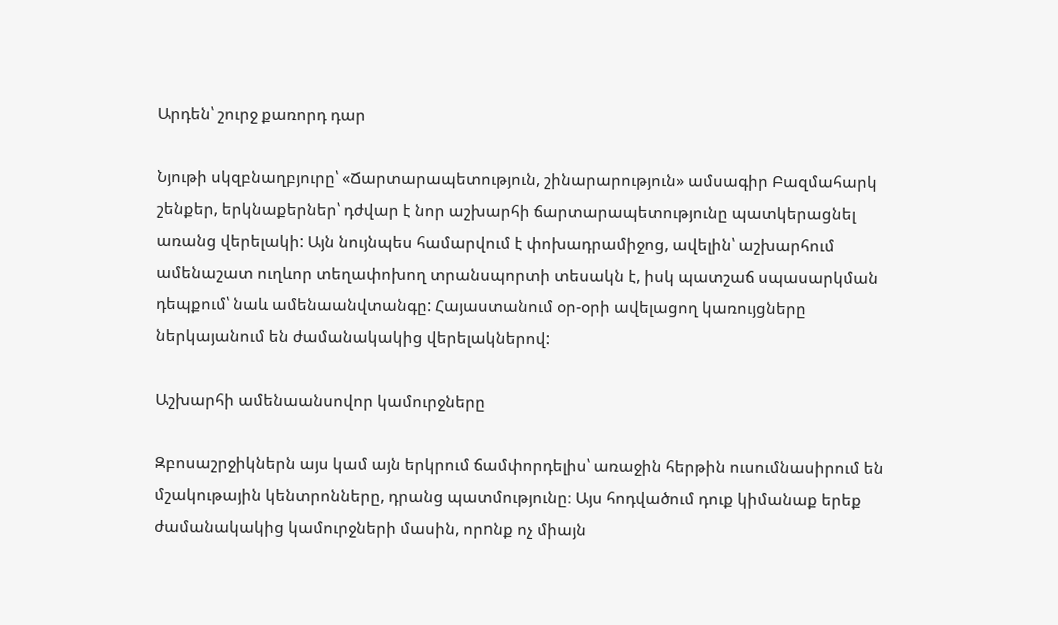Արդեն՝ շուրջ քառորդ դար

Նյութի սկզբնաղբյուրը՝ «Ճարտարապետություն, շինարարություն» ամսագիր Բազմահարկ շենքեր, երկնաքերներ՝ դժվար է նոր աշխարհի ճարտարապետությունը պատկերացնել առանց վերելակի: Այն նույնպես համարվում է փոխադրամիջոց, ավելին՝ աշխարհում ամենաշատ ուղևոր տեղափոխող տրանսպորտի տեսակն է, իսկ պատշաճ սպասարկման դեպքում՝ նաև ամենաանվտանգը: Հայաստանում օր-օրի ավելացող կառույցները ներկայանում են ժամանակակից վերելակներով:

Աշխարհի ամենաանսովոր կամուրջները

Զբոսաշրջիկներն այս կամ այն երկրում ճամփորդելիս՝ առաջին հերթին ուսումնասիրում են մշակութային կենտրոնները, դրանց պատմությունը։ Այս հոդվածում դուք կիմանաք երեք ժամանակակից կամուրջների մասին, որnնք ոչ միայն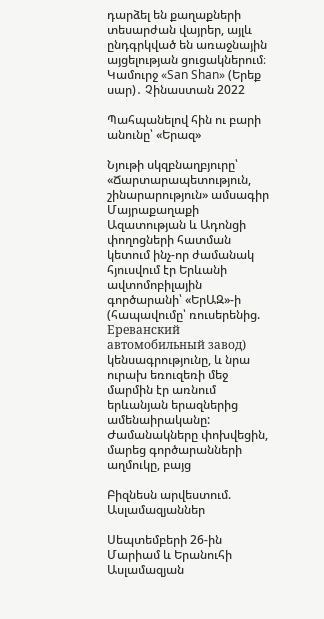դարձել են քաղաքների տեսարժան վայրեր, այլև ընդգրկված են առաջնային այցելության ցուցակներում։ Կամուրջ «San Shan» (Երեք սար)․ Չինաստան 2022

Պահպանելով հին ու բարի անունը՝ «Երազ»

Նյութի սկզբնաղբյուրը՝ «Ճարտարապետություն, շինարարություն» ամսագիր Մայրաքաղաքի Ազատության և Ադոնցի փողոցների հատման կետում ինչ-որ ժամանակ հյուսվում էր Երևանի ավտոմոբիլային գործարանի՝ «ԵրԱԶ»-ի (հապավումը՝ ռուսերենից. Ереванский автомобильный завод)  կենսագրությունը, և նրա ուրախ եռուզեռի մեջ մարմին էր առնում երևանյան երազներից ամենաիրականը: Ժամանակները փոխվեցին, մարեց գործարանների աղմուկը, բայց

Բիզնեսն արվեստում. Ասլամազյաններ

Սեպտեմբերի 26-ին  Մարիամ և Երանուհի Ասլամազյան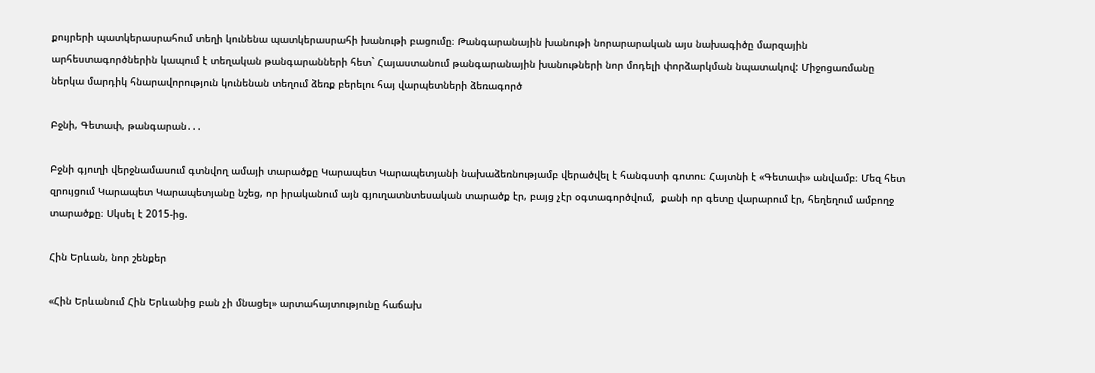քույրերի պատկերասրահում տեղի կունենա պատկերասրահի խանութի բացումը։ Թանգարանային խանութի նորարարական այս նախագիծը մարզային արհեստագործներին կապում է տեղական թանգարանների հետ` Հայաստանում թանգարանային խանութների նոր մոդելի փորձարկման նպատակով: Միջոցառմանը ներկա մարդիկ հնարավորություն կունենան տեղում ձեռք բերելու հայ վարպետների ձեռագործ

Բջնի, Գետափ, թանգարան․․․

Բջնի գյուղի վերջնամասում գտնվող ամայի տարածքը Կարապետ Կարապետյանի նախաձեռնությամբ վերածվել է հանգստի գոտու։ Հայտնի է «Գետափ» անվամբ։ Մեզ հետ զրույցում Կարապետ Կարապետյանը նշեց, որ իրականում այն գյուղատնտեսական տարածք էր, բայց չէր օգտագործվում,  քանի որ գետը վարարում էր, հեղեղում ամբողջ տարածքը։ Սկսել է 2015-ից.

Հին Երևան, նոր շենքեր

«Հին Երևանում Հին Երևանից բան չի մնացել» արտահայտությունը հաճախ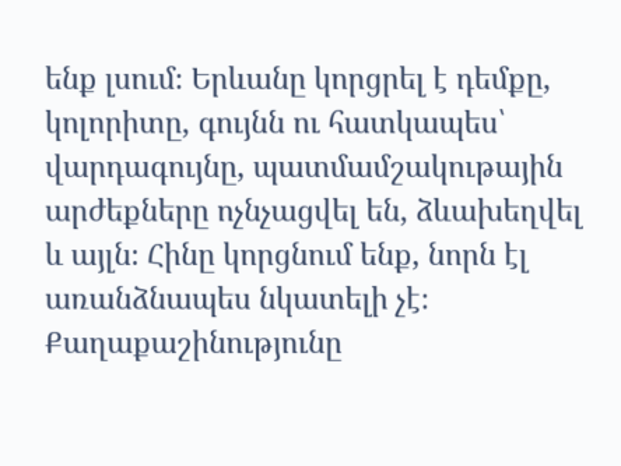ենք լսում։ Երևանը կորցրել է դեմքը, կոլորիտը, գույնն ու հատկապես՝ վարդագույնը, պատմամշակութային արժեքները ոչնչացվել են, ձևախեղվել և այլն։ Հինը կորցնում ենք, նորն էլ առանձնապես նկատելի չէ։ Քաղաքաշինությունը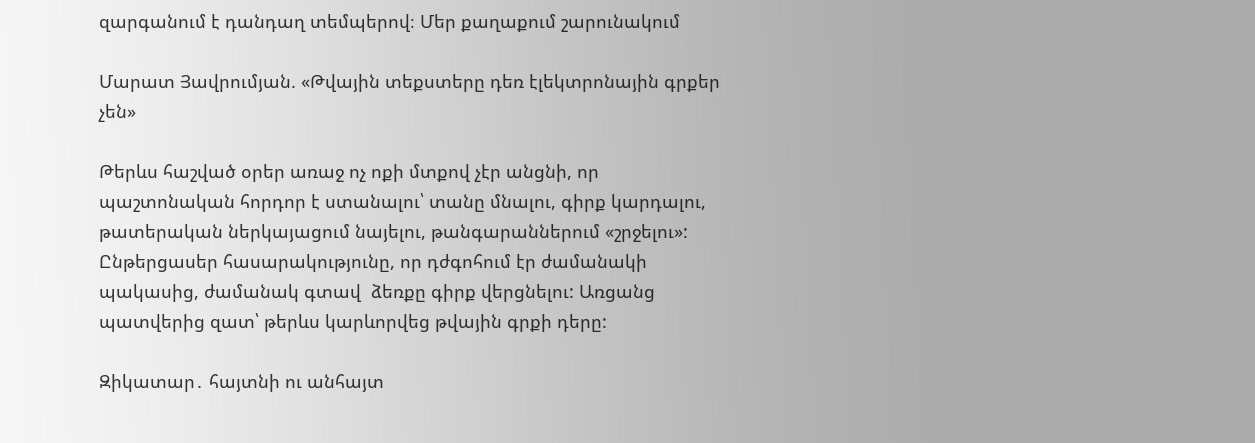զարգանում է դանդաղ տեմպերով։ Մեր քաղաքում շարունակում

Մարատ Յավրումյան. «Թվային տեքստերը դեռ էլեկտրոնային գրքեր չեն»

Թերևս հաշված օրեր առաջ ոչ ոքի մտքով չէր անցնի, որ պաշտոնական հորդոր է ստանալու՝ տանը մնալու, գիրք կարդալու, թատերական ներկայացում նայելու, թանգարաններում «շրջելու»: Ընթերցասեր հասարակությունը, որ դժգոհում էր ժամանակի պակասից, ժամանակ գտավ  ձեռքը գիրք վերցնելու: Առցանց պատվերից զատ՝ թերևս կարևորվեց թվային գրքի դերը:

Զիկատար․ հայտնի ու անհայտ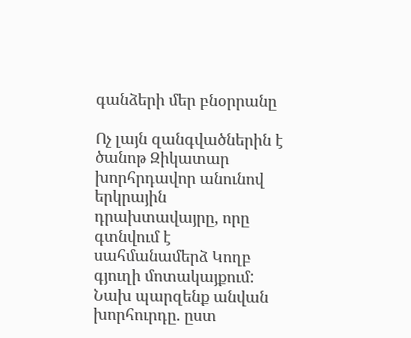գանձերի մեր բնօրրանը

Ոչ լայն զանգվածներին է ծանոթ Զիկատար խորհրդավոր անունով երկրային դրախտավայրը, որը գտնվում է սահմանամերձ Կողբ գյուղի մոտակայքում: Նախ պարզենք անվան խորհուրդը. ըստ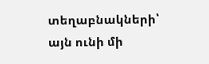տեղաբնակների՝ այն ունի մի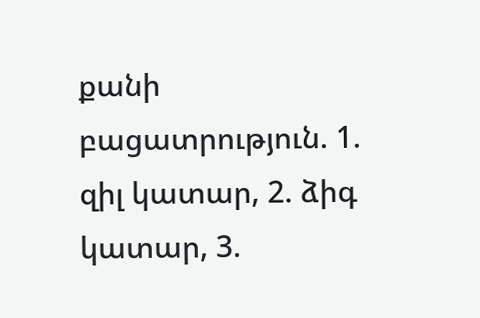քանի բացատրություն. 1. զիլ կատար, 2. ձիգ կատար, 3.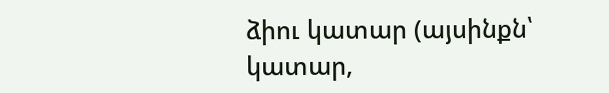ձիու կատար (այսինքն՝ կատար,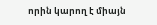որին կարող է միայն